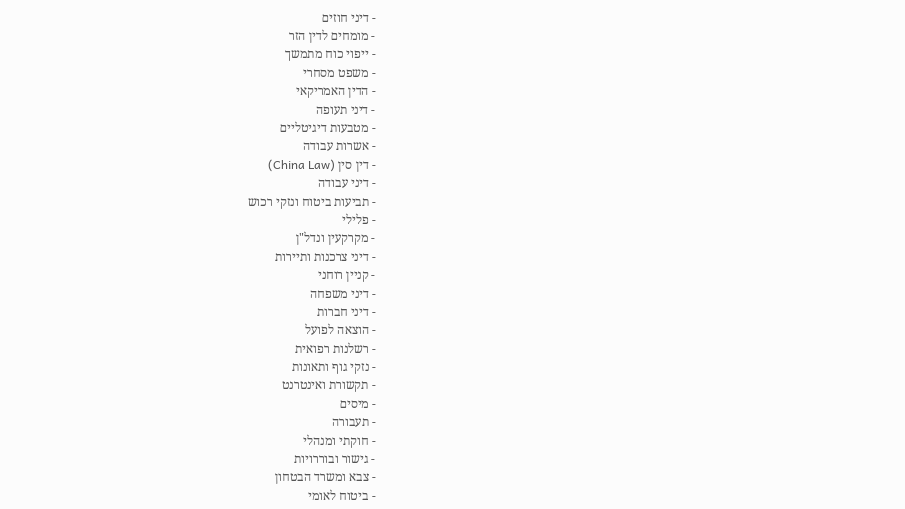- דיני חוזים
- מומחים לדין הזר
- ייפוי כוח מתמשך
- משפט מסחרי
- הדין האמריקאי
- דיני תעופה
- מטבעות דיגיטליים
- אשרות עבודה
- דין סין (China Law)
- דיני עבודה
- תביעות ביטוח ונזקי רכוש
- פלילי
- מקרקעין ונדל"ן
- דיני צרכנות ותיירות
- קניין רוחני
- דיני משפחה
- דיני חברות
- הוצאה לפועל
- רשלנות רפואית
- נזקי גוף ותאונות
- תקשורת ואינטרנט
- מיסים
- תעבורה
- חוקתי ומנהלי
- גישור ובוררויות
- צבא ומשרד הבטחון
- ביטוח לאומי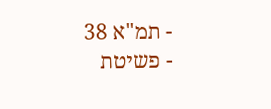- תמ"א 38
- פשיטת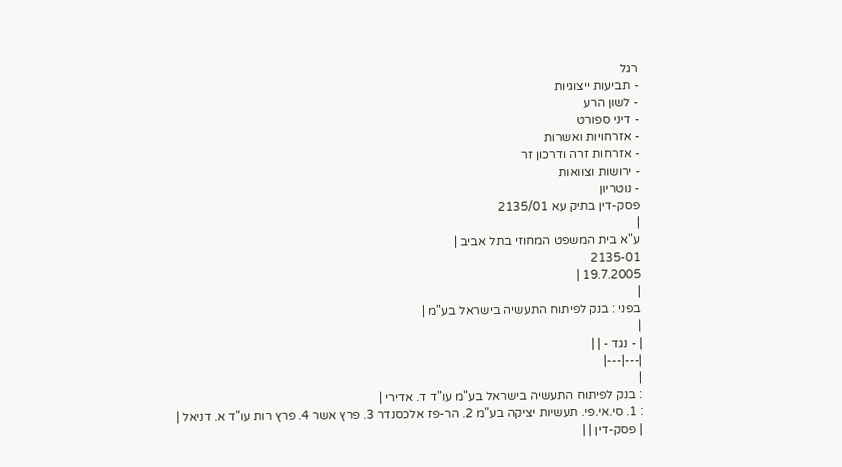רגל
- תביעות ייצוגיות
- לשון הרע
- דיני ספורט
- אזרחויות ואשרות
- אזרחות זרה ודרכון זר
- ירושות וצוואות
- נוטריון
פסק-דין בתיק עא 2135/01
|
ע"א בית המשפט המחוזי בתל אביב |
2135-01
19.7.2005 |
|
בפני : בנק לפיתוח התעשיה בישראל בע"מ |
|
| - נגד - | |
|---|---|
|
: בנק לפיתוח התעשיה בישראל בע"מ עו"ד ד. אדירי |
: 1. סי.אי.פי. תעשיות יציקה בע"מ 2. הר-פז אלכסנדר 3. פרץ אשר 4. פרץ רות עו"ד א. דניאל |
| פסק-דין | |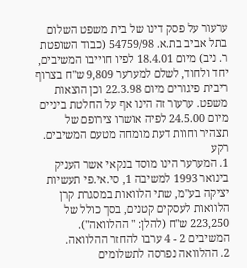ערעור על פסק דינו של בית משפט השלום בתל אביב בת.א. 54759/98 (כבוד השופטת ר. ניב) מיום 18.4.01 לפיו חוייבו המשיבים, יחד ולחוד, לשלם למערער 9,809 ש"ח בצרוף ריבית פיגורים מיום 22.3.98 וכן הוצאות משפט. ערעור זה הינו אף על החלטת ביניים מיום 24.5.00 לפיה אושרו צירופם של תצהיר וחוות דעת מומחה מטעם המשיבים.
רקע
1. המערער הינו מוסד בנקאי אשר העניק בינואר 1993 למשיבה 1, סי.אי.פי תעשיות יציקה בע"מ, שתי הלוואות במסגרת קרן הלוואות לעסקים קטנים, בסך כולל של 223,250 ש"ח (להלן: " ההלוואה"). המשיבים 2 - 4 ערבו להחזר ההלוואה.
2. ההלוואה נפרסה לתשלומים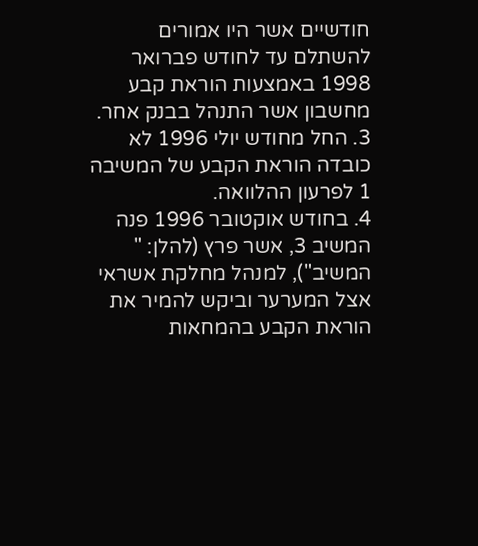חודשיים אשר היו אמורים להשתלם עד לחודש פברואר 1998 באמצעות הוראת קבע מחשבון אשר התנהל בבנק אחר.
3. החל מחודש יולי 1996 לא כובדה הוראת הקבע של המשיבה 1 לפרעון ההלוואה.
4. בחודש אוקטובר 1996 פנה המשיב 3, אשר פרץ (להלן: " המשיב"), למנהל מחלקת אשראי אצל המערער וביקש להמיר את הוראת הקבע בהמחאות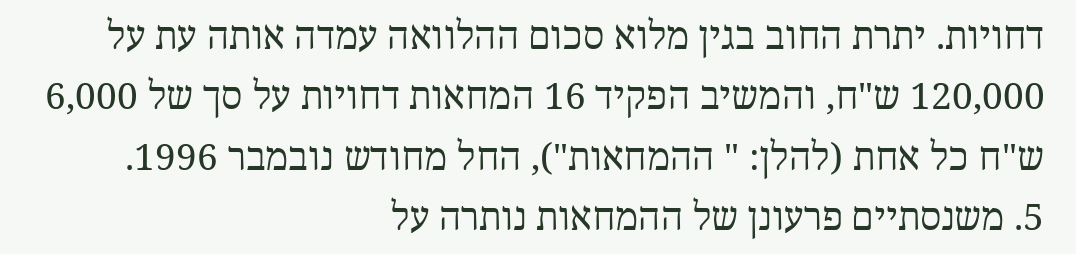דחויות. יתרת החוב בגין מלוא סכום ההלוואה עמדה אותה עת על 120,000 ש"ח, והמשיב הפקיד 16 המחאות דחויות על סך של 6,000 ש"ח כל אחת (להלן: " ההמחאות"), החל מחודש נובמבר 1996.
5. משנסתיים פרעונן של ההמחאות נותרה על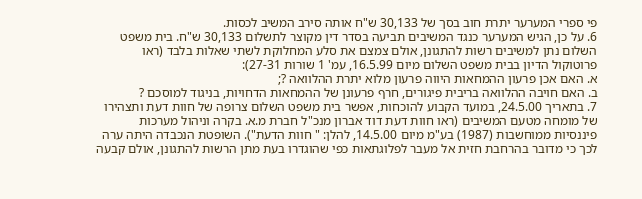פי ספרי המערער יתרת חוב בסך של 30,133 ש"ח אותה סירב המשיב לכסות.
6. על כן, הגיש המערער כנגד המשיבים תביעה בסדר דין מקוצר לתשלום 30,133 ש"ח. בית משפט השלום נתן למשיבים רשות להתגונן, אולם צמצם את סלע המחלוקת לשתי שאלות בלבד (ראו פרוטוקול הדיון בבית משפט השלום מיום 16.5.99, עמ' 1 שורות 27-31):
א. האם אכן פרעון ההמחאות היווה פרעון מלוא יתרת ההלוואה ?;
ב. האם חויבה ההלוואה בריבית פיגורים, חרף פרעונן של ההמחאות הדחויות, בניגוד למוסכם ?
7. בתאריך 24.5.00, במועד הקבוע להוכחות, אפשר בית משפט השלום צרופה של חוות דעת ותצהירו של מומחה מטעם המשיבים (ראו חוות דעת דוד אברון מנכ"ל חברת מ.א. בקרה וניהול מערכות פיננסיות ממוחשבות (1987) בע"מ מיום 14.5.00, להלן: " חוות הדעת"). השופטת הנכבדה היתה ערה לכך כי מדובר בהרחבת חזית אל מעבר לפלוגתאות כפי שהוגדרו בעת מתן הרשות להתגונן, אולם קבעה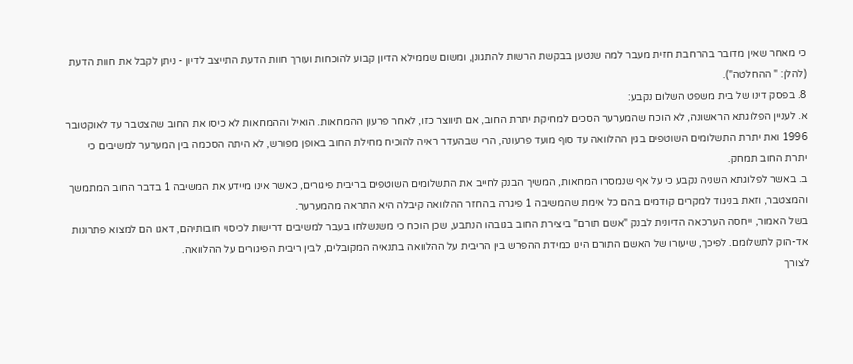כי מאחר שאין מדובר בהרחבת חזית מעבר למה שנטען בבקשת הרשות להתגונן, ומשום שממילא הדיון קבוע להוכחות ועורך חוות הדעת התייצב לדיון - ניתן לקבל את חוות הדעת (להלן: " ההחלטה").
8. בפסק דינו של בית משפט השלום נקבע:
א. לעניין הפלוגתא הראשונה, לא הוכח שהמערער הסכים למחיקת יתרת החוב, אם תיווצר כזו, לאחר פרעון ההמחאות. הואיל וההמחאות לא כיסו את החוב שהצטבר עד לאוקטובר 1996 ואת יתרת התשלומים השוטפים בגין ההלוואה עד סוף מועד פרעונה, הרי שבהעדר ראיה להוכיח מחילת החוב באופן מפורש, לא היתה הסכמה בין המערער למשיבים כי יתרת החוב תמחק.
ב. באשר לפלוגתא השניה נקבע כי על אף שנמסרו המחאות, המשיך הבנק לחייב את התשלומים השוטפים בריבית פיגורים, כאשר אינו מיידע את המשיבה 1 בדבר החוב המתמשך והמצטבר, וזאת בניגוד למקרים קודמים בהם כל אימת שהמשיבה 1 פיגרה בהחזר ההלוואה קיבלה היא התראה מהמערער.
בשל האמור, ייחסה הערכאה הדיונית לבנק "אשם תורם" ביצירת החוב בגובהו הנתבע, שכן הוכח כי משנשלחו בעבר למשיבים דרישות לכיסוי חובותיהם, דאגו הם למצוא פתרונות אד-הוק לתשלומם. לפיכך, שיעורו של האשם התורם הינו כמידת ההפרש בין הריבית על ההלוואה בתנאיה המקובלים, לבין ריבית הפיגורים על ההלוואה.
לצורך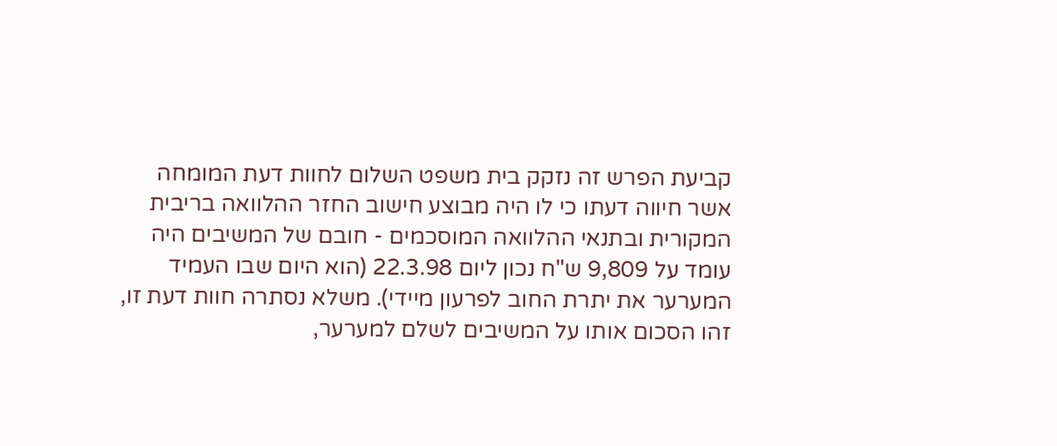קביעת הפרש זה נזקק בית משפט השלום לחוות דעת המומחה אשר חיווה דעתו כי לו היה מבוצע חישוב החזר ההלוואה בריבית המקורית ובתנאי ההלוואה המוסכמים - חובם של המשיבים היה עומד על 9,809 ש"ח נכון ליום 22.3.98 (הוא היום שבו העמיד המערער את יתרת החוב לפרעון מיידי). משלא נסתרה חוות דעת זו, זהו הסכום אותו על המשיבים לשלם למערער,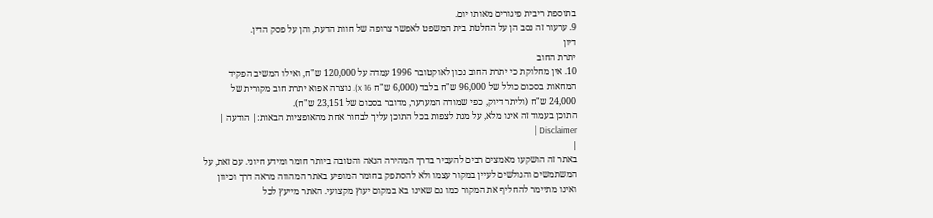בתוספת ריבית פיגורים מאותו יום.
9. ערעור זה נסב הן על החלטת בית המשפט לאפשר צרופה של חוות הדעת, והן על פסק הדין.
דיון
יתרת החוב
10. אין מחלוקת כי יתרת החוב נכון לאוקטובר 1996 עמדה על 120,000 ש"ח, ואילו המשיב הפקיד המחאות בסכום כולל של 96,000 ש"ח בלבד (6,000 ש"ח x 16). נוצרה אפוא יתרת חוב מקורית של 24,000 ש"ח (וליתר דיוק, כפי שמודה המערער, מדובר בסכום של 23,151 ש"ח).
התוכן בעמוד זה אינו מלא, על מנת לצפות בכל התוכן עליך לבחור אחת מהאופציות הבאות:| הודעה | Disclaimer |
|
באתר זה הושקעו מאמצים רבים להעביר בדרך המהירה הנאה והטובה ביותר חומר ומידע חיוני. עם זאת, על המשתמשים והגולשים לעיין במקור עצמו ולא להסתפק בחומר המופיע באתר המהווה מראה דרך וכיוון ואינו מתיימר להחליף את המקור כמו גם שאינו בא במקום יעוץ מקצועי. האתר מייעץ לכל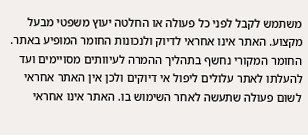משתמש לקבל לפני כל פעולה או החלטה יעוץ משפטי מבעל מקצוע. האתר אינו אחראי לדיוק ולנכונות החומר המופיע באתר. החומר המקורי נחשף בתהליך ההמרה לעיוותים מסויימים ועד להעלתו לאתר עלולים ליפול אי דיוקים ולכן אין האתר אחראי לשום פעולה שתעשה לאחר השימוש בו. האתר אינו אחראי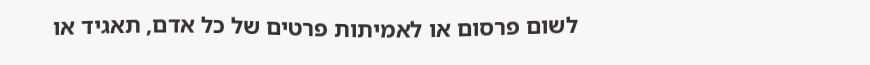לשום פרסום או לאמיתות פרטים של כל אדם, תאגיד או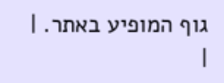גוף המופיע באתר. |
|